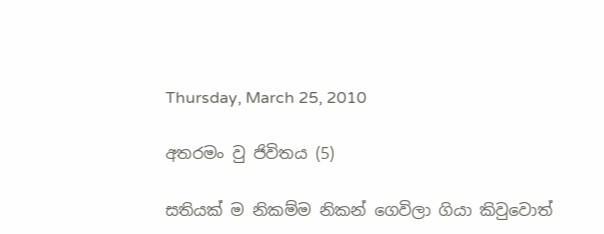Thursday, March 25, 2010

අතරමං වු ජිවිතය (5)

සතියක් ම නිකම්ම නිකන් ගෙවිලා ගියා කිවුවොත්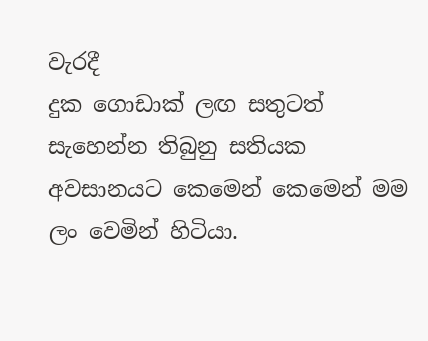වැරදී
දුක ගොඩාක් ලඟ සතුටත් සැහෙන්න තිබුනු සතියක අවසානයට කෙමෙන් කෙමෙන් මම ලං වෙමින් හිටියා.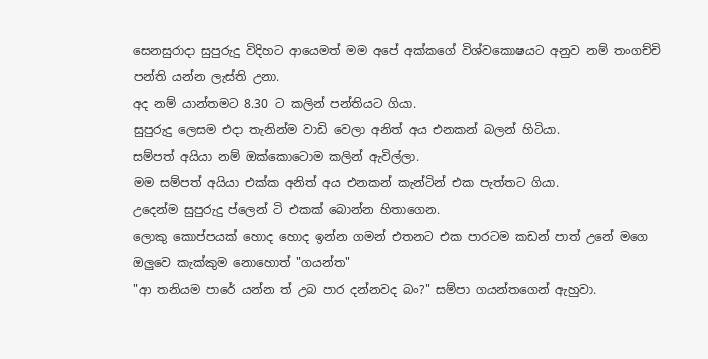සෙනසුරාදා සුපුරුදු විදිහට ආයෙමත් මම අපේ අක්කගේ විශ්වකොෂයට අනුව නම් තංගච්චි පන්ති යන්න ලැස්ති උනා.
අද නම් යාන්තමට 8.30 ට කලින් පන්තියට ගියා.
සුපුරුදු ලෙසම එදා තැනින්ම වාඩි වෙලා අනිත් අය එනකන් බලන් හිටියා.
සම්පත් අයියා නම් ඔක්කොටොම කලින් ඇවිල්ලා.
මම සම්පත් අයියා එක්ක අනිත් අය එනකන් කැන්ටින් එක පැත්තට ගියා.
උදෙන්ම සුපුරුදු ප්ලෙන් ටි එකක් බොන්න හිතාගෙන.
ලොකු කොප්පයක් හොද හොද ඉන්න ගමන් එතනට එක පාරටම කඩන් පාත් උනේ මගෙ ඔලුවෙ කැක්කුම නොහොත් "ගයන්ත"
"ආ තනියම පාරේ යන්න ත් උබ පාර දන්නවද බං?" සම්පා ගයන්තගෙන් ඇහුවා.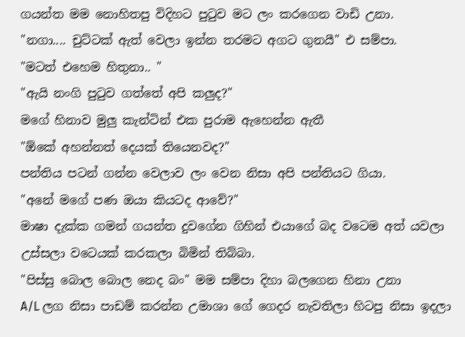ගයන්ත මම නොහිතපු විදිහට පුටුව මට ලං කරගෙන වාඩි උනා.
"නගා.... චුට්ටක් ඇත් වෙලා ඉන්න තරමට අගට ගුනයී" එ සම්පා.
"මටත් එහෙම හිතුනා.. "
"ඇයි නංගි පුටුව ගත්තේ අපි කලුද?"
මගේ හිනාව මුලු කැන්ටින් එක පුරාම ඇහෙන්න ඇතී
"ඕකේ අහන්නත් දෙයක් තියෙනවද?"
පන්තිය පටන් ගන්න වෙලාව ලං වෙන නිසා අපි පන්තියට ගියා.
"අනේ මගේ පණ ඔයා කියටද ආවේ?"
මාෂා දැක්ක ගමන් ගයන්ත දුවගේන ගිහින් එයාගේ බද වටෙම අත් යවලා උස්සලා වටෙයක් කරකලා බිමින් තිබ්බා.
"පිස්සු බොල බොල නෙද බං" මම සම්පා දිහා බලගෙන හිනා උනා
A/L ලග නිසා පාඩම් කරන්න උමාශා ගේ ගෙදර නැවතිලා හිටපු නිසා ඉදලා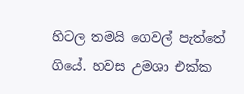හිටල තමයි ගෙවල් පැත්තේ ගියේ. හවස උමශා එක්ක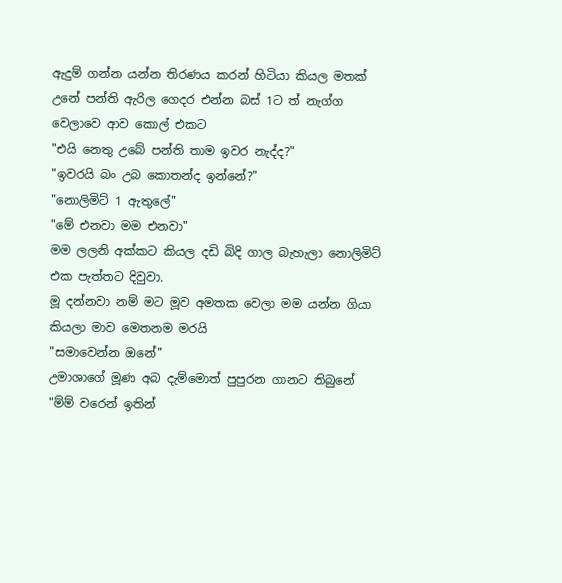ඇදුම් ගන්න යන්න තිරණය කරන් හිටියා කියල මතක් උනේ පන්ති ඇරිල ගෙදර එන්න බස් 1ට ත් නැග්ග වෙලාවෙ ආව කොල් එකට
"එයි නෙතු උබේ පන්ති තාම ඉවර නැද්ද?"
"ඉවරයි බං උබ කොතන්ද ඉන්නේ?"
"නොලිමිට් 1 ඇතුලේ"
"මේ එනවා මම එනවා"
මම ලලනි අක්කට කියල දඩි බිදි ගාල බැහැලා නොලිමිට් එක පැත්තට දිවුවා.
මූ දන්නවා නම් මට මූව අමතක වෙලා මම යන්න ගියා කියලා මාව මෙතනම මරයි
"සමාවෙන්න ඔනේ"
උමාශාගේ මූණ අබ දැම්මොත් පුපුරන ගානට තිබුනේ
"ම්ම් වරෙන් ඉතින්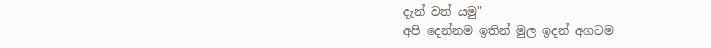දැන් වත් යමු"
අපි දෙන්නම ඉතින් මුල ඉදන් අගටම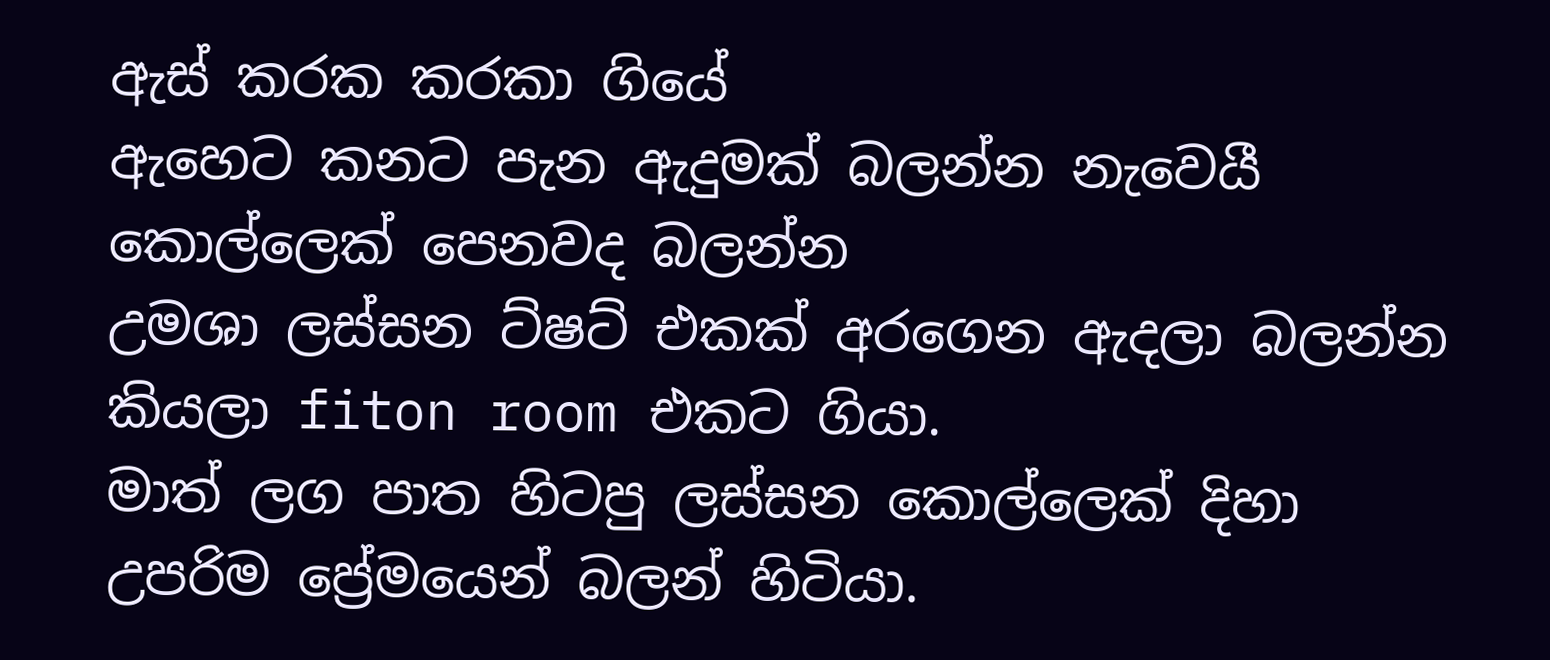ඇස් කරක කරකා ගියේ
ඇහෙට කනට පැන ඇදුමක් බලන්න නැවෙයී
කොල්ලෙක් පෙනවද බලන්න
උමශා ලස්සන ට්ෂට් එකක් අරගෙන ඇදලා බලන්න කියලා fiton room එකට ගියා.
මාත් ලග පාත හිටපු ලස්සන කොල්ලෙක් දිහා උපරිම ප්‍රේමයෙන් බලන් හිටියා.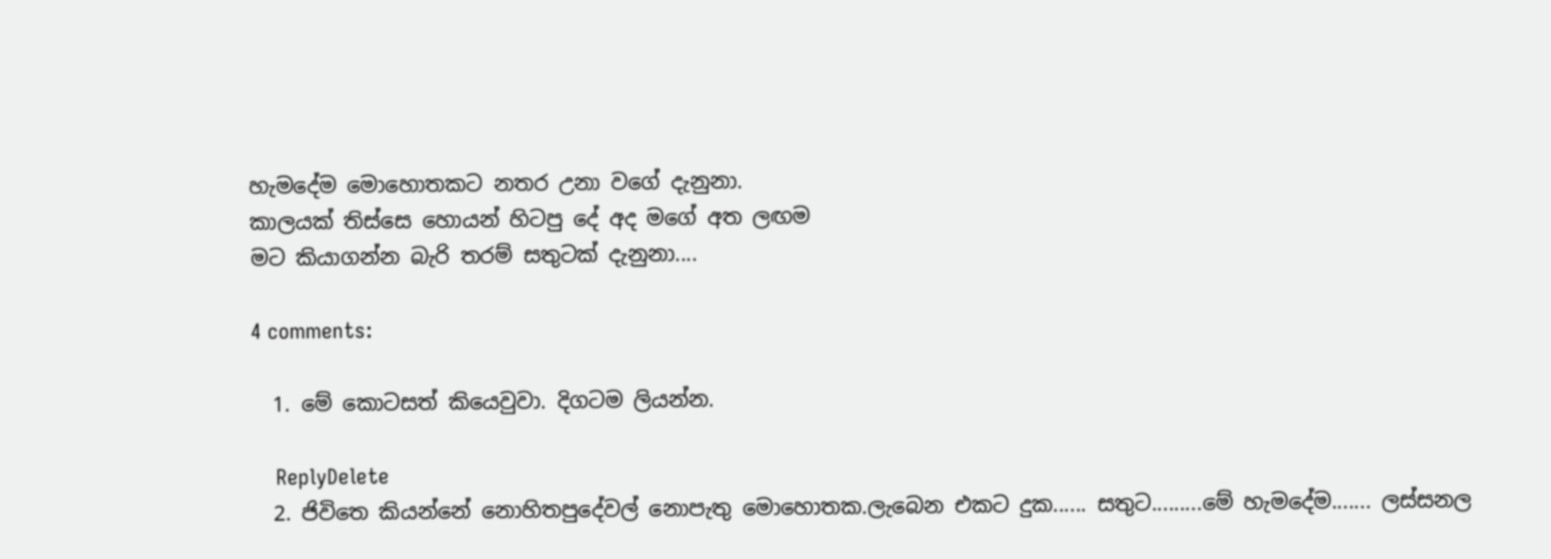හැමදේම මොහොතකට නතර උනා වගේ දැනුනා.
කාලයක් තිස්සෙ හොයන් හිටපු දේ අද මගේ අත ලඟම
මට කියාගන්න බැරි තරම් සතුටක් දැනුනා....

4 comments:

  1. මේ කොටසත් කියෙවුවා. දිගටම ලියන්න.

    ReplyDelete
  2. ජිවිතෙ කියන්නේ නොහිතපුදේවල් නොපැතු මොහොතක.ලැබෙන එකට දුක...... සතුට.........මේ හැමදේම....... ලස්සනල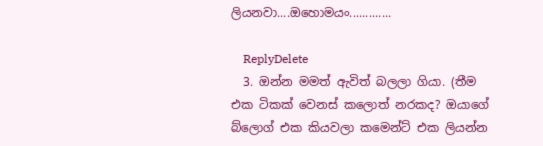ලියනවා....ඔහොමයං.............

    ReplyDelete
  3. ඔන්න මමත් ඇවිත් බලලා ගියා. (තීම එක ටිකක් වෙනස් කලොත් නරකද? ඔයාගේ බ්ලොග් එක කියවලා කමෙන්ට් එක ලියන්න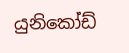යුනිකෝඩ්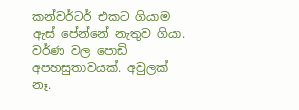කන්වර්ටර් එකට ගියාම ඇස් පේන්නේ නැතුව ගියා. වර්ණ වල පොඩි අපහසුතාවයක්. අවුලක් නෑ.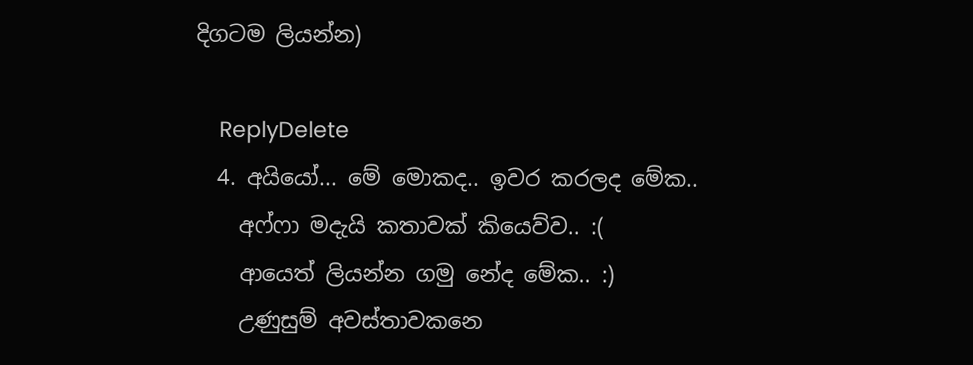දිගටම ලියන්න)

    ReplyDelete
  4. අයියෝ... මේ මොකද.. ඉවර කරලද මේක..
    අෆ්ෆා මදැයි කතාවක් කියෙව්ව.. :(
    ආයෙත් ලියන්න ගමු නේද මේක.. :)
    උණුසුම් අවස්තාවකනෙ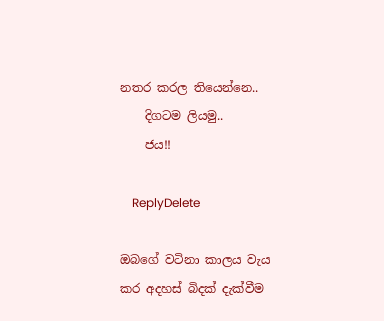නතර කරල තියෙන්නෙ..
    දිගටම ලියමු..
    ජය!!

    ReplyDelete

ඔබගේ වටිනා කාලය වැය කර අදහස් බිදක් දැක්වීම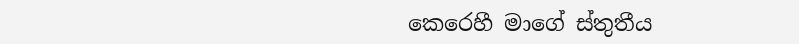කෙරෙහී මාගේ ස්තුතීය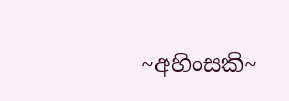~අහිංසකි~